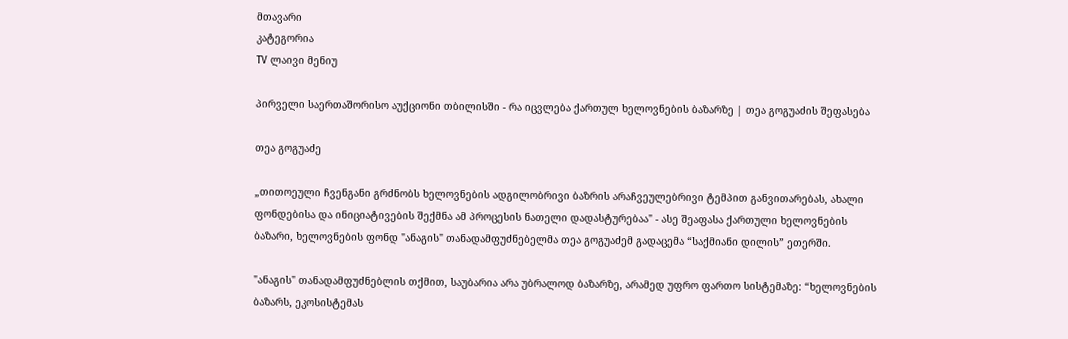მთავარი
კატეგორია
TV ლაივი მენიუ

პირველი საერთაშორისო აუქციონი თბილისში - რა იცვლება ქართულ ხელოვნების ბაზარზე | თეა გოგუაძის შეფასება

თეა გოგუაძე

„თითოეული ჩვენგანი გრძნობს ხელოვნების ადგილობრივი ბაზრის არაჩვეულებრივი ტემპით განვითარებას, ახალი ფონდებისა და ინიციატივების შექმნა ამ პროცესის ნათელი დადასტურებაა" - ასე შეაფასა ქართული ხელოვნების ბაზარი, ხელოვნების ფონდ "ანაგის" თანადამფუძნებელმა თეა გოგუაძემ გადაცემა “საქმიანი დილის” ეთერში.

"ანაგის" თანადამფუძნებლის თქმით, საუბარია არა უბრალოდ ბაზარზე, არამედ უფრო ფართო სისტემაზე: “ხელოვნების ბაზარს, ეკოსისტემას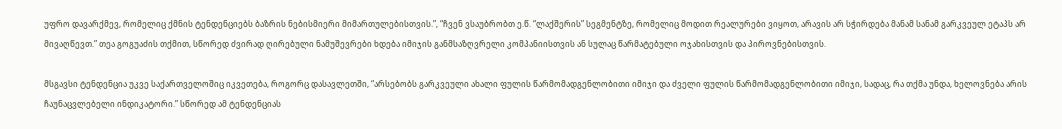უფრო დავარქმევ, რომელიც ქმნის ტენდენციებს ბაზრის ნებისმიერი მიმართულებისთვის.”, “ჩვენ ვსაუბრობთ ე.წ. “ლაქშერის” სეგმენტზე, რომელიც მოდით რეალურები ვიყოთ, არავის არ სჭირდება მანამ სანამ გარკვეულ ეტაპს არ მივაღწევთ.” თეა გოგუაძის თქმით, სწორედ ძვირად ღირებული ნამუშევრები ხდება იმიჯის განმსაზღვრელი კომპანიისთვის ან სულაც წარმატებული ოჯახისთვის და პიროვნებისთვის.

მსგავსი ტენდენცია უკვე საქართველოშიც იკვეთება, როგორც დასავლეთში, “არსებობს გარკვეული ახალი ფულის წარმომადგენლობითი იმიჯი და ძველი ფულის წარმომადგენლობითი იმიჯი, სადაც, რა თქმა უნდა, ხელოვნება არის ჩაუნაცვლებელი ინდიკატორი.” სწორედ ამ ტენდენციას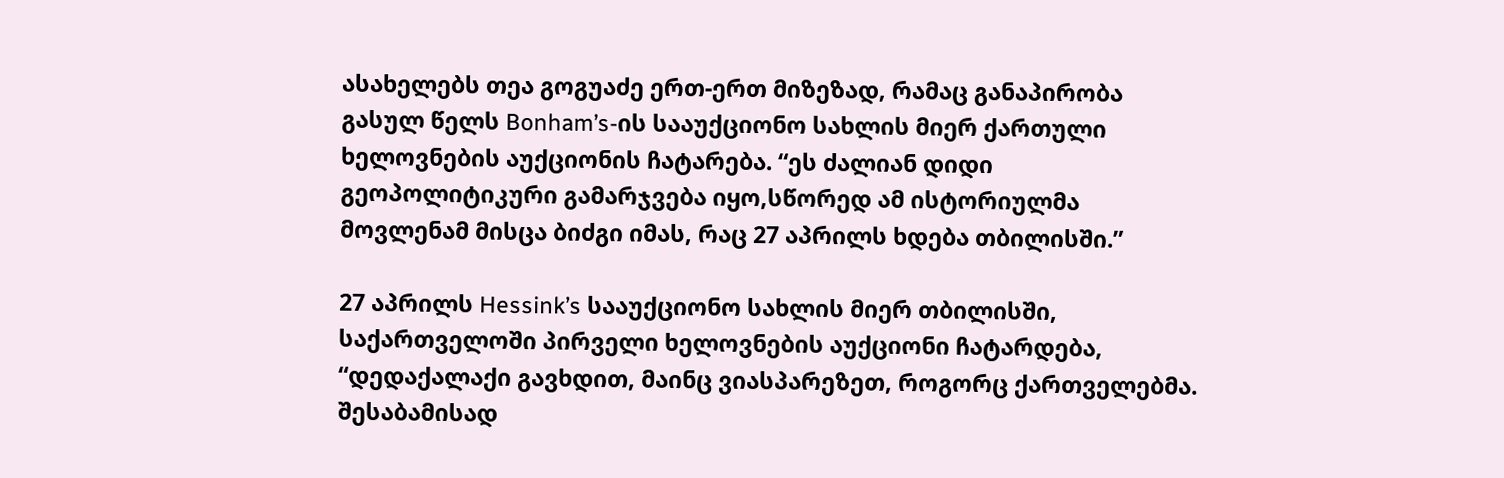ასახელებს თეა გოგუაძე ერთ-ერთ მიზეზად, რამაც განაპირობა გასულ წელს Bonham’s-ის სააუქციონო სახლის მიერ ქართული ხელოვნების აუქციონის ჩატარება. “ეს ძალიან დიდი გეოპოლიტიკური გამარჯვება იყო,სწორედ ამ ისტორიულმა მოვლენამ მისცა ბიძგი იმას, რაც 27 აპრილს ხდება თბილისში.”

27 აპრილს Hessink’s სააუქციონო სახლის მიერ თბილისში, საქართველოში პირველი ხელოვნების აუქციონი ჩატარდება, “დედაქალაქი გავხდით, მაინც ვიასპარეზეთ, როგორც ქართველებმა. შესაბამისად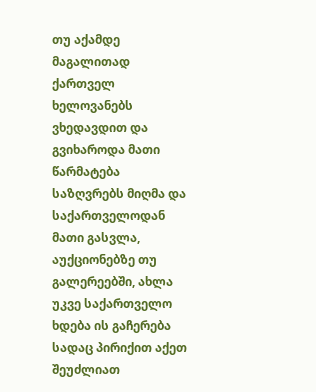თუ აქამდე მაგალითად ქართველ ხელოვანებს ვხედავდით და გვიხაროდა მათი წარმატება საზღვრებს მიღმა და საქართველოდან მათი გასვლა, აუქციონებზე თუ გალერეებში, ახლა უკვე საქართველო ხდება ის გაჩერება სადაც პირიქით აქეთ შეუძლიათ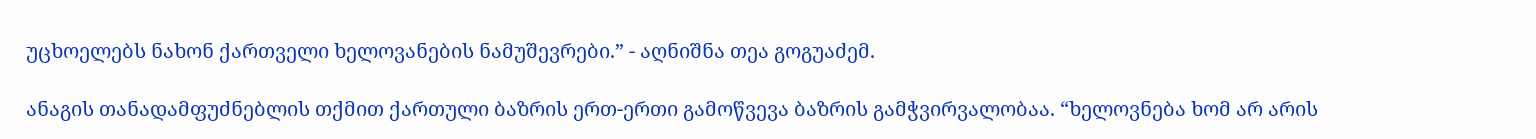უცხოელებს ნახონ ქართველი ხელოვანების ნამუშევრები.” - აღნიშნა თეა გოგუაძემ.

ანაგის თანადამფუძნებლის თქმით ქართული ბაზრის ერთ-ერთი გამოწვევა ბაზრის გამჭვირვალობაა. “ხელოვნება ხომ არ არის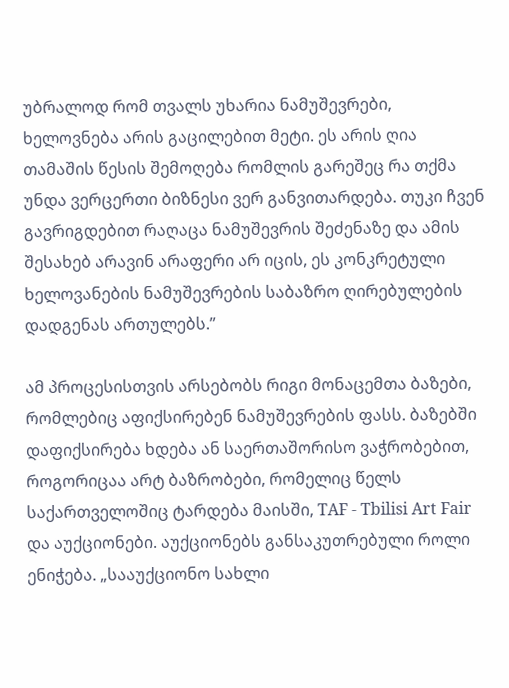უბრალოდ რომ თვალს უხარია ნამუშევრები, ხელოვნება არის გაცილებით მეტი. ეს არის ღია თამაშის წესის შემოღება რომლის გარეშეც რა თქმა უნდა ვერცერთი ბიზნესი ვერ განვითარდება. თუკი ჩვენ გავრიგდებით რაღაცა ნამუშევრის შეძენაზე და ამის შესახებ არავინ არაფერი არ იცის, ეს კონკრეტული ხელოვანების ნამუშევრების საბაზრო ღირებულების დადგენას ართულებს.”

ამ პროცესისთვის არსებობს რიგი მონაცემთა ბაზები, რომლებიც აფიქსირებენ ნამუშევრების ფასს. ბაზებში დაფიქსირება ხდება ან საერთაშორისო ვაჭრობებით, როგორიცაა არტ ბაზრობები, რომელიც წელს საქართველოშიც ტარდება მაისში, TAF - Tbilisi Art Fair და აუქციონები. აუქციონებს განსაკუთრებული როლი ენიჭება. „სააუქციონო სახლი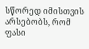სწორედ იმისთვის არსებობს, რომ ფასი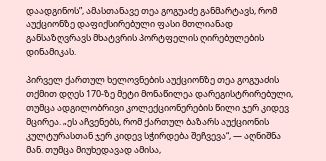დაადგინოს”, ამასთანავე თეა გოგუაძე განმარტავს, რომ აუქციონზე დაფიქსირებული ფასი მთლიანად განსაზღვრავს მხატვრის პორტფელის ღირებულების დინამიკას.

პირველ ქართულ ხელოვნების აუქციონზე თეა გოგუაძის თქმით დღეს 170-ზე მეტი მონაწილეა დარეგისტრირებული, თუმცა ადგილობრივი კოლექციონერების წილი ჯერ კიდევ მცირეა. „ეს აჩვენებს, რომ ქართულ ბაზარს აუქციონის კულტურასთან ჯერ კიდევ სჭირდება შეჩვევა“, — აღნიშნა მან. თუმცა მიუხედავად ამისა,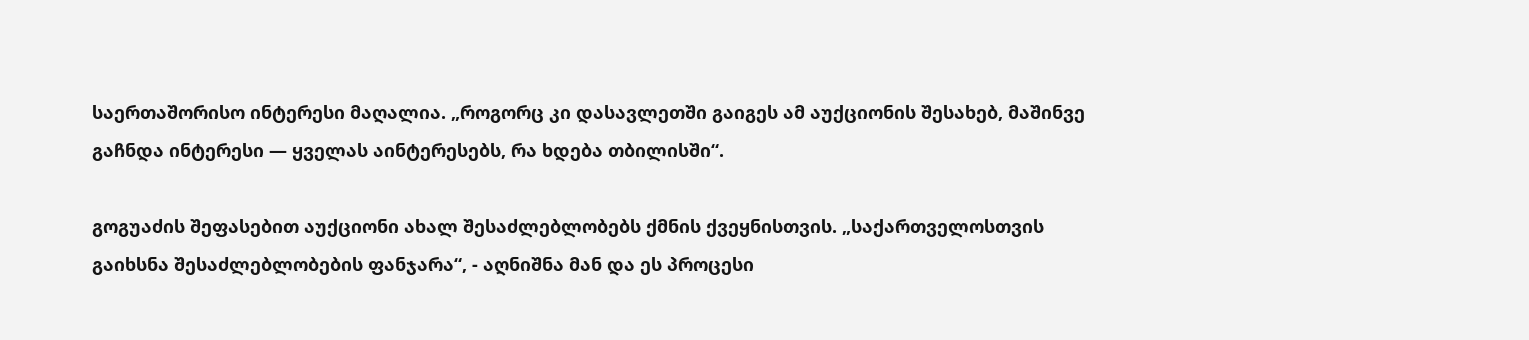საერთაშორისო ინტერესი მაღალია. „როგორც კი დასავლეთში გაიგეს ამ აუქციონის შესახებ, მაშინვე გაჩნდა ინტერესი — ყველას აინტერესებს, რა ხდება თბილისში“.

გოგუაძის შეფასებით აუქციონი ახალ შესაძლებლობებს ქმნის ქვეყნისთვის. „საქართველოსთვის გაიხსნა შესაძლებლობების ფანჯარა“, - აღნიშნა მან და ეს პროცესი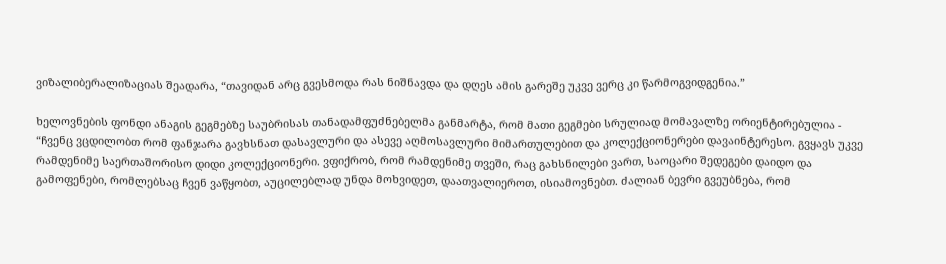ვიზალიბერალიზაციას შეადარა, “თავიდან არც გვესმოდა რას ნიშნავდა და დღეს ამის გარეშე უკვე ვერც კი წარმოგვიდგენია.”

ხელოვნების ფონდი ანაგის გეგმებზე საუბრისას თანადამფუძნებელმა განმარტა, რომ მათი გეგმები სრულიად მომავალზე ორიენტირებულია - “ჩვენც ვცდილობთ რომ ფანჯარა გავხსნათ დასავლური და ასევე აღმოსავლური მიმართულებით და კოლექციონერები დავაინტერესო. გვყავს უკვე რამდენიმე საერთაშორისო დიდი კოლექციონერი. ვფიქრობ, რომ რამდენიმე თვეში, რაც გახსნილები ვართ, საოცარი შედეგები დაიდო და გამოფენები, რომლებსაც ჩვენ ვაწყობთ, აუცილებლად უნდა მოხვიდეთ, დაათვალიეროთ, ისიამოვნებთ. ძალიან ბევრი გვეუბნება, რომ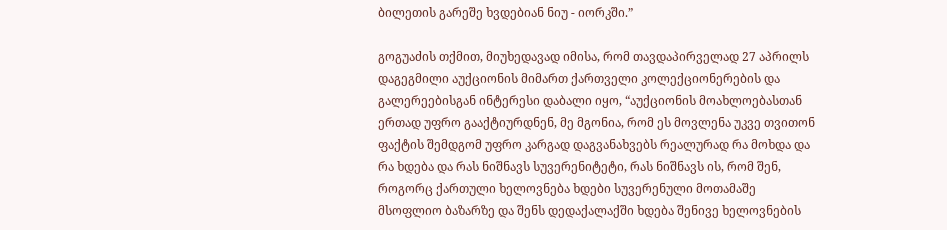ბილეთის გარეშე ხვდებიან ნიუ - იორკში.”

გოგუაძის თქმით, მიუხედავად იმისა, რომ თავდაპირველად 27 აპრილს დაგეგმილი აუქციონის მიმართ ქართველი კოლექციონერების და გალერეებისგან ინტერესი დაბალი იყო, “აუქციონის მოახლოებასთან ერთად უფრო გააქტიურდნენ, მე მგონია, რომ ეს მოვლენა უკვე თვითონ ფაქტის შემდგომ უფრო კარგად დაგვანახვებს რეალურად რა მოხდა და რა ხდება და რას ნიშნავს სუვერენიტეტი, რას ნიშნავს ის, რომ შენ, როგორც ქართული ხელოვნება ხდები სუვერენული მოთამაშე მსოფლიო ბაზარზე და შენს დედაქალაქში ხდება შენივე ხელოვნების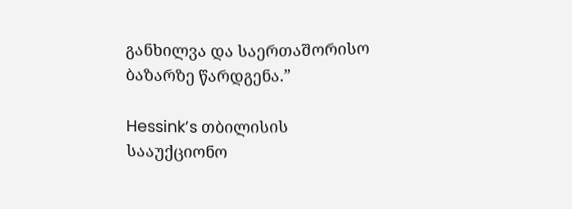განხილვა და საერთაშორისო ბაზარზე წარდგენა.”

Hessink’s თბილისის სააუქციონო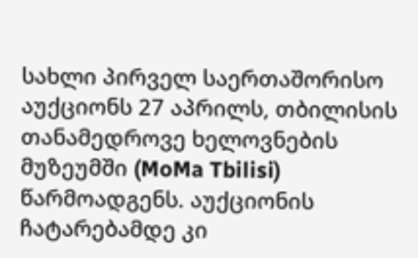სახლი პირველ საერთაშორისო აუქციონს 27 აპრილს, თბილისის თანამედროვე ხელოვნების მუზეუმში (MoMa Tbilisi) წარმოადგენს. აუქციონის ჩატარებამდე კი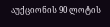აუქციონის 90 ლოტის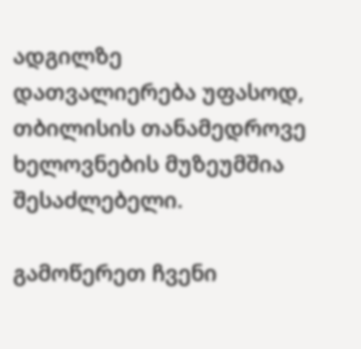ადგილზე დათვალიერება უფასოდ, თბილისის თანამედროვე ხელოვნების მუზეუმშია შესაძლებელი.

გამოწერეთ ჩვენი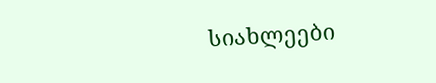სიახლეები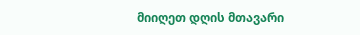მიიღეთ დღის მთავარი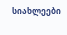სიახლეები